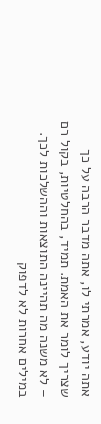אתה יודע, אמרתי לו, אתה מדבר הרבה על כך שצריך לומר את האמת. תמיד, בהחלטיות, בקול רם – לא משנה מה תהיינה התוצאות וההשלכות לכך. במילים אחרות לא לדפוק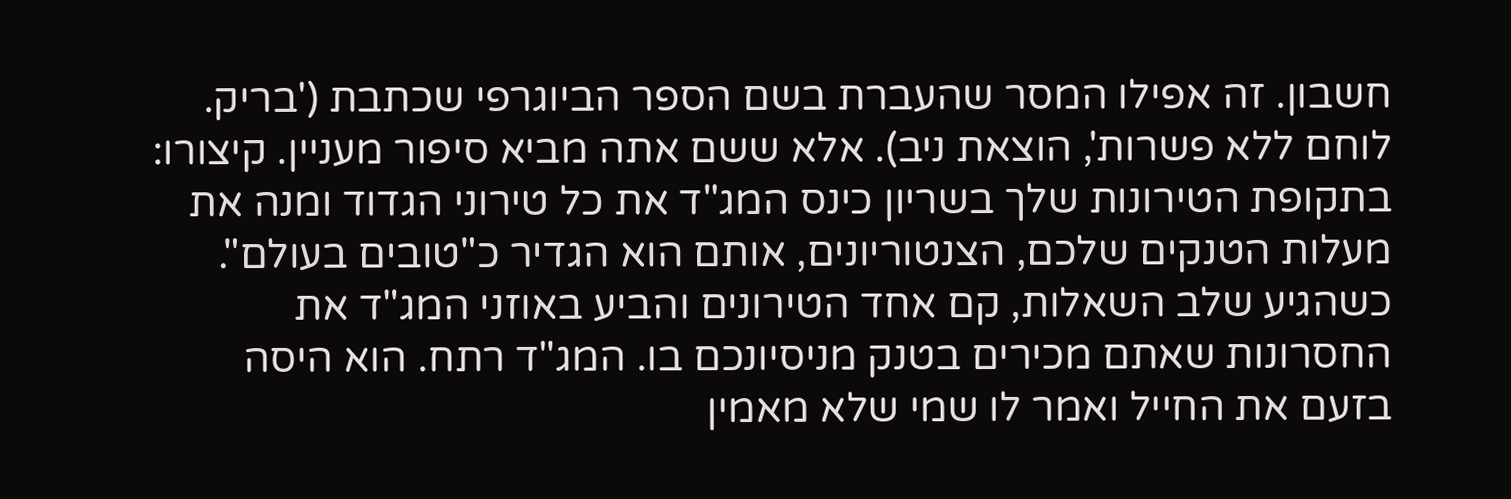חשבון. זה אפילו המסר שהעברת בשם הספר הביוגרפי שכתבת ('בריק. לוחם ללא פשרות', הוצאת ניב). אלא ששם אתה מביא סיפור מעניין. קיצורו: בתקופת הטירונות שלך בשריון כינס המג"ד את כל טירוני הגדוד ומנה את מעלות הטנקים שלכם, הצנטוריונים, אותם הוא הגדיר כ"טובים בעולם". כשהגיע שלב השאלות, קם אחד הטירונים והביע באוזני המג"ד את החסרונות שאתם מכירים בטנק מניסיונכם בו. המג"ד רתח. הוא היסה בזעם את החייל ואמר לו שמי שלא מאמין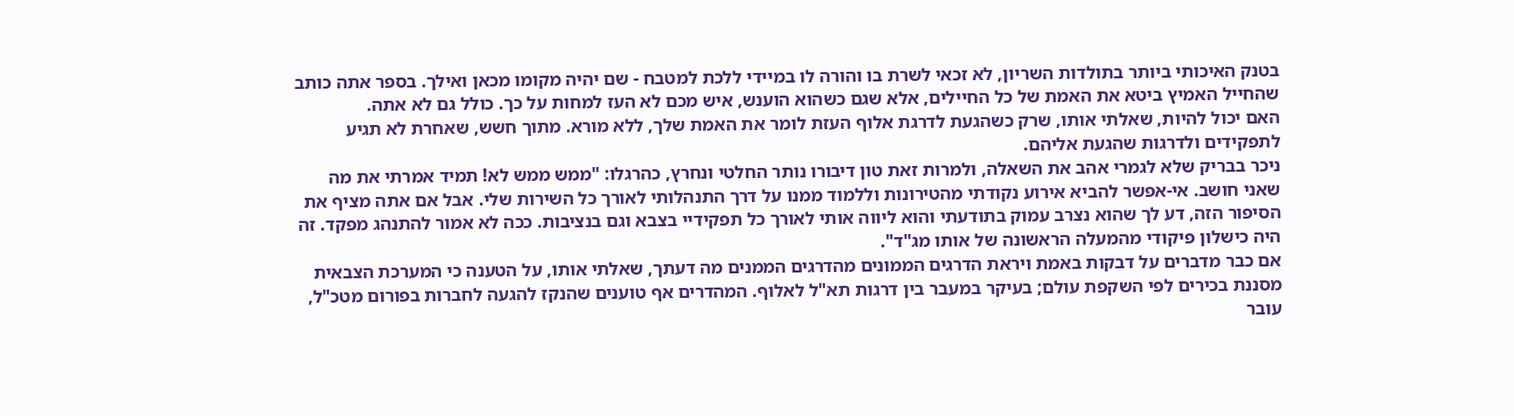בטנק האיכותי ביותר בתולדות השריון, לא זכאי לשרת בו והורה לו במיידי ללכת למטבח - שם יהיה מקומו מכאן ואילך. בספר אתה כותב שהחייל האמיץ ביטא את האמת של כל החיילים, אלא שגם כשהוא הוענש, איש מכם לא העז למחות על כך. כולל גם לא אתה.
האם יכול להיות, שאלתי אותו, שרק כשהגעת לדרגת אלוף העזת לומר את האמת שלך, ללא מורא. מתוך חשש, שאחרת לא תגיע לתפקידים ולדרגות שהגעת אליהם.
ניכר בבריק שלא לגמרי אהב את השאלה, ולמרות זאת טון דיבורו נותר החלטי ונחרץ, כהרגלו: "ממש ממש לא! תמיד אמרתי את מה שאני חושב. אי-אפשר להביא אירוע נקודתי מהטירונות וללמוד ממנו על דרך התנהלותי לאורך כל השירות שלי. אבל אם אתה מציף את הסיפור הזה, דע לך שהוא נצרב עמוק בתודעתי והוא ליווה אותי לאורך כל תפקידיי בצבא וגם בנציבות. ככה לא אמור להתנהג מפקד. זה היה כישלון פיקודי מהמעלה הראשונה של אותו מג"ד".
אם כבר מדברים על דבקות באמת ויראת הדרגים הממונים מהדרגים הממנים מה דעתך, שאלתי אותו, על הטענה כי המערכת הצבאית מסננת בכירים לפי השקפת עולם; בעיקר במעבר בין דרגות תא"ל לאלוף. המהדרים אף טוענים שהנקז להגעה לחברות בפורום מטכ"ל, עובר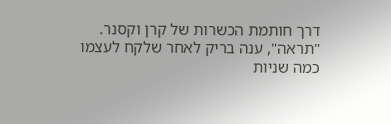דרך חותמת הכשרות של קרן וקסנר.
"תראה", ענה בריק לאחר שלקח לעצמו כמה שניות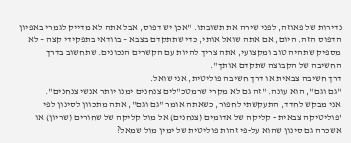נדירות של פאוזה, לפני שירה את תשובתו. "אכן יש דפוס, אבל אתה לא מדייק לגמרי באפיון הדפוס הזה. היום, אם אתה שואל אותי, כדי שתתקדם בצבא – בוודאי בתפקידי קצה – לא מספיק שתהיה טוב ומקצועי, אתה צריך להיות עם הקשרים הנכונים. שתחשוב בדרך החשיבה של הקבוצה שתקדם אותך".
דרך חשיבה צבאית או דרך חשיבה פוליטית, אני שואל.
"גם וגם", הוא עונה. "זה גם לא מקרי שרמטכ"לים צנחנים ימנו יותר אנשי צנחנים".
אני מבקש לחדד, התעקשתי לחפור, כשאתה אומר "גם וגם", אתה מתכוון לסינון לפי 'פוליטיקה צבאית - קליקה של אדומים (צנחנים) אל מול קליקה של שחורים (שריון) או אשכרה גם סינון שהוא על-פי זהות פוליטית של ימין מול שמאל?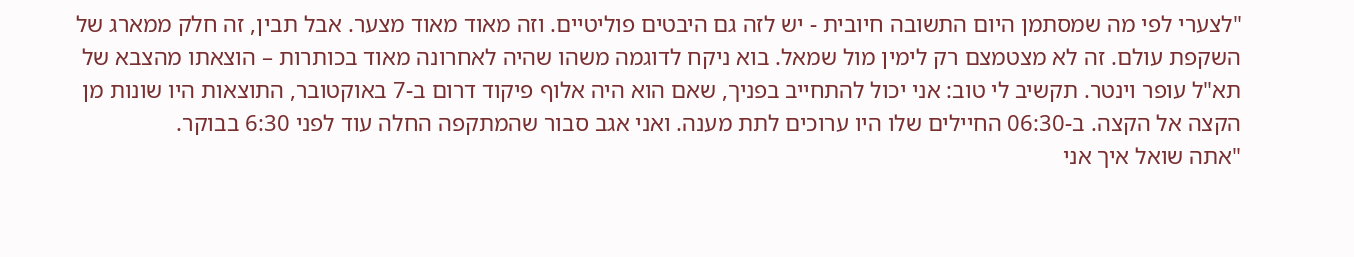"לצערי לפי מה שמסתמן היום התשובה חיובית - יש לזה גם היבטים פוליטיים. וזה מאוד מאוד מצער. אבל תבין, זה חלק ממארג של השקפת עולם. זה לא מצטמצם רק לימין מול שמאל. בוא ניקח לדוגמה משהו שהיה לאחרונה מאוד בכותרות – הוצאתו מהצבא של תא"ל עופר וינטר. תקשיב לי טוב: אני יכול להתחייב בפניך, שאם הוא היה אלוף פיקוד דרום ב-7 באוקטובר, התוצאות היו שונות מן הקצה אל הקצה. ב-06:30 החיילים שלו היו ערוכים לתת מענה. ואני אגב סבור שהמתקפה החלה עוד לפני 6:30 בבוקר.
"אתה שואל איך אני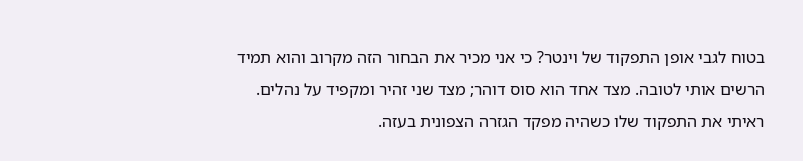בטוח לגבי אופן התפקוד של וינטר? כי אני מכיר את הבחור הזה מקרוב והוא תמיד הרשים אותי לטובה. מצד אחד הוא סוס דוהר; מצד שני זהיר ומקפיד על נהלים. ראיתי את התפקוד שלו כשהיה מפקד הגזרה הצפונית בעזה.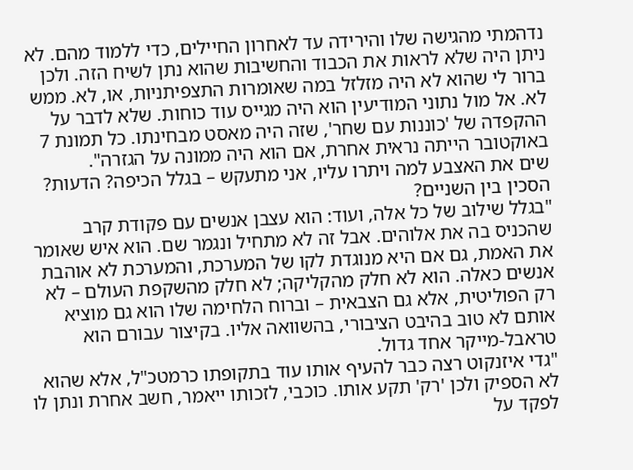נדהמתי מהגישה שלו והירידה עד לאחרון החיילים, כדי ללמוד מהם. לא ניתן היה שלא לראות את הכבוד והחשיבות שהוא נתן לשיח הזה. ולכן ברור לי שהוא לא היה מזלזל במה שאומרות התצפיתניות, או, לא. ממש לא. אל מול נתוני המודיעין הוא היה מגייס עוד כוחות. שלא לדבר על ההקפדה של 'כוננות עם שחר', שזה היה מאסט מבחינתו. כל תמונת 7 באוקטובר הייתה נראית אחרת, אם הוא היה ממונה על הגזרה".
שים את האצבע למה ויתרו עליו, אני מתעקש – בגלל הכיפה? הדעות? הסכין בין השניים?
"בגלל שילוב של כל אלה, ועוד: הוא עצבן אנשים עם פקודת קרב שהכניס בה את אלוהים. אבל זה לא מתחיל ונגמר שם. הוא איש שאומר את האמת, גם אם היא מנוגדת לקו של המערכת, והמערכת לא אוהבת אנשים כאלה. הוא לא חלק מהקליקה; לא חלק מהשקפת העולם – לא רק הפוליטית, אלא גם הצבאית – וברוח הלחימה שלו הוא גם מוציא אותם לא טוב בהיבט הציבורי, בהשוואה אליו. בקיצור עבורם הוא טראבל-מייקר אחד גדול.
"גדי איזנקוט רצה כבר להעיף אותו עוד בתקופתו כרמטכ"ל, אלא שהוא לא הספיק ולכן 'רק' תקע אותו. כוכבי, לזכותו ייאמר, חשב אחרת ונתן לו לפקד על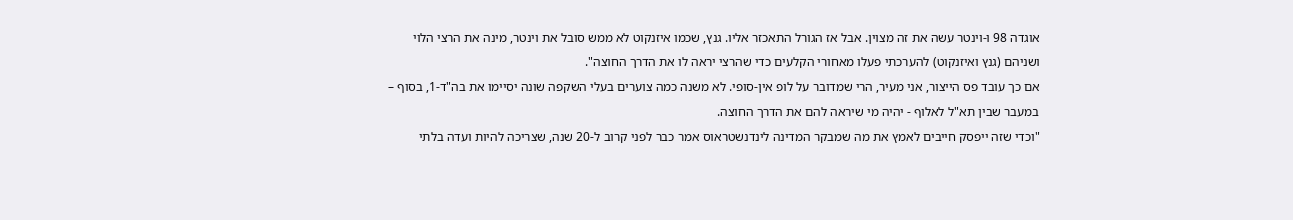אוגדה 98 ו-וינטר עשה את זה מצוין. אבל אז הגורל התאכזר אליו. גנץ, שכמו איזנקוט לא ממש סובל את וינטר, מינה את הרצי הלוי ושניהם (גנץ ואיזנקוט) להערכתי פעלו מאחורי הקלעים כדי שהרצי יראה לו את הדרך החוצה".
אם כך עובד פס הייצור, אני מעיר, הרי שמדובר על לופ אין-סופי. לא משנה כמה צוערים בעלי השקפה שונה יסיימו את בה"ד-1, בסוף – במעבר שבין תא"ל לאלוף - יהיה מי שיראה להם את הדרך החוצה.
"וכדי שזה ייפסק חייבים לאמץ את מה שמבקר המדינה לינדנשטראוס אמר כבר לפני קרוב ל-20 שנה, שצריכה להיות ועדה בלתי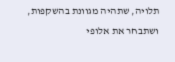תלויה, שתהיה מגוונת בהשקפות, ושתבחר את אלופי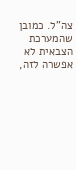צה"ל. כמובן שהמערכת הצבאית לא אפשרה לזה,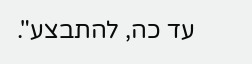עד כה, להתבצע".